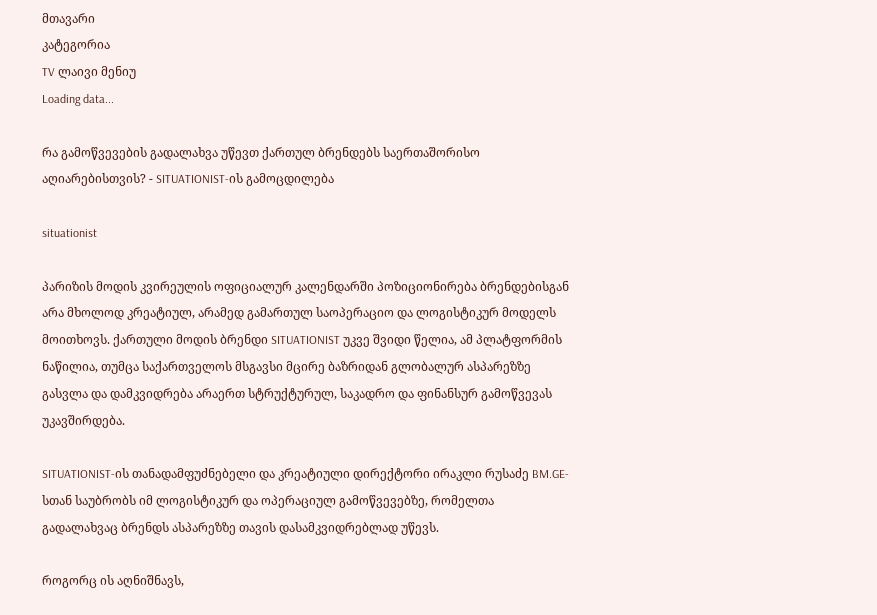მთავარი
კატეგორია
TV ლაივი მენიუ
Loading data...

რა გამოწვევების გადალახვა უწევთ ქართულ ბრენდებს საერთაშორისო აღიარებისთვის? - SITUATIONIST-ის გამოცდილება

situationist

პარიზის მოდის კვირეულის ოფიციალურ კალენდარში პოზიციონირება ბრენდებისგან არა მხოლოდ კრეატიულ, არამედ გამართულ საოპერაციო და ლოგისტიკურ მოდელს მოითხოვს. ქართული მოდის ბრენდი SITUATIONIST უკვე შვიდი წელია, ამ პლატფორმის ნაწილია, თუმცა საქართველოს მსგავსი მცირე ბაზრიდან გლობალურ ასპარეზზე გასვლა და დამკვიდრება არაერთ სტრუქტურულ, საკადრო და ფინანსურ გამოწვევას უკავშირდება.

SITUATIONIST-ის თანადამფუძნებელი და კრეატიული დირექტორი ირაკლი რუსაძე BM.GE-სთან საუბრობს იმ ლოგისტიკურ და ოპერაციულ გამოწვევებზე, რომელთა გადალახვაც ბრენდს ასპარეზზე თავის დასამკვიდრებლად უწევს.

როგორც ის აღნიშნავს,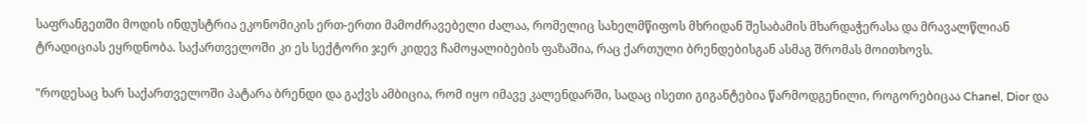საფრანგეთში მოდის ინდუსტრია ეკონომიკის ერთ-ერთი მამოძრავებელი ძალაა, რომელიც სახელმწიფოს მხრიდან შესაბამის მხარდაჭერასა და მრავალწლიან ტრადიციას ეყრდნობა. საქართველოში კი ეს სექტორი ჯერ კიდევ ჩამოყალიბების ფაზაშია, რაც ქართული ბრენდებისგან ასმაგ შრომას მოითხოვს.

"როდესაც ხარ საქართველოში პატარა ბრენდი და გაქვს ამბიცია, რომ იყო იმავე კალენდარში, სადაც ისეთი გიგანტებია წარმოდგენილი, როგორებიცაა Chanel, Dior და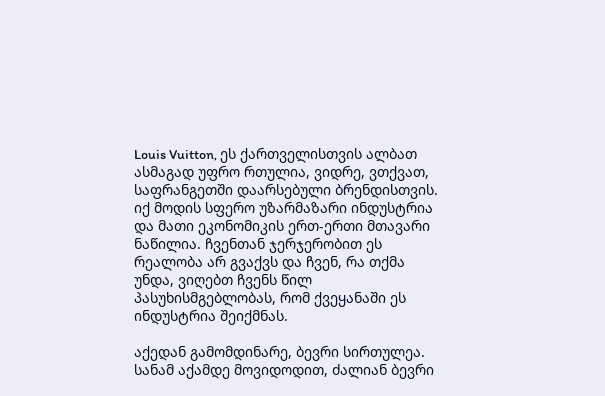Louis Vuitton, ეს ქართველისთვის ალბათ ასმაგად უფრო რთულია, ვიდრე, ვთქვათ, საფრანგეთში დაარსებული ბრენდისთვის. იქ მოდის სფერო უზარმაზარი ინდუსტრია და მათი ეკონომიკის ერთ-ერთი მთავარი ნაწილია. ჩვენთან ჯერჯერობით ეს რეალობა არ გვაქვს და ჩვენ, რა თქმა უნდა, ვიღებთ ჩვენს წილ პასუხისმგებლობას, რომ ქვეყანაში ეს ინდუსტრია შეიქმნას.

აქედან გამომდინარე, ბევრი სირთულეა. სანამ აქამდე მოვიდოდით, ძალიან ბევრი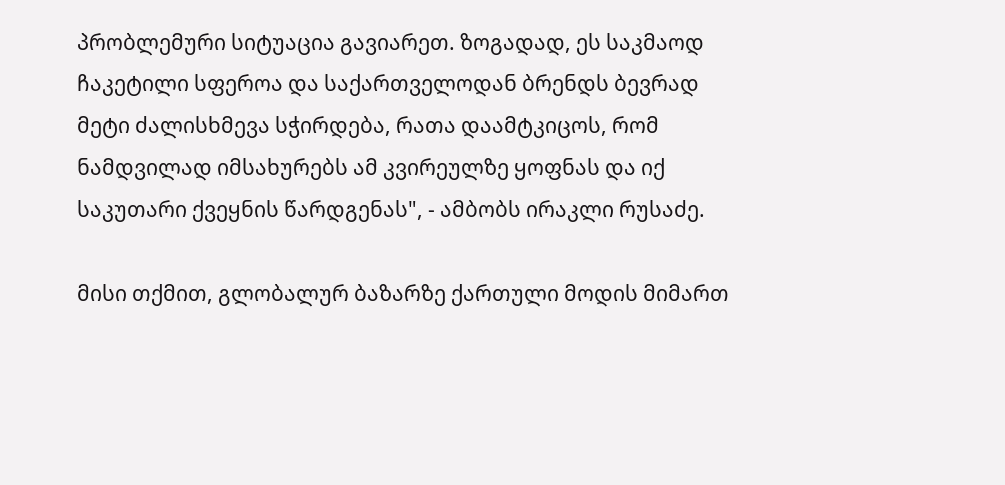პრობლემური სიტუაცია გავიარეთ. ზოგადად, ეს საკმაოდ ჩაკეტილი სფეროა და საქართველოდან ბრენდს ბევრად მეტი ძალისხმევა სჭირდება, რათა დაამტკიცოს, რომ ნამდვილად იმსახურებს ამ კვირეულზე ყოფნას და იქ საკუთარი ქვეყნის წარდგენას", - ამბობს ირაკლი რუსაძე.

მისი თქმით, გლობალურ ბაზარზე ქართული მოდის მიმართ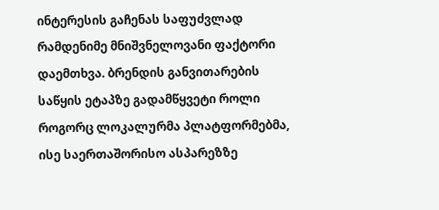ინტერესის გაჩენას საფუძვლად რამდენიმე მნიშვნელოვანი ფაქტორი დაემთხვა. ბრენდის განვითარების საწყის ეტაპზე გადამწყვეტი როლი როგორც ლოკალურმა პლატფორმებმა, ისე საერთაშორისო ასპარეზზე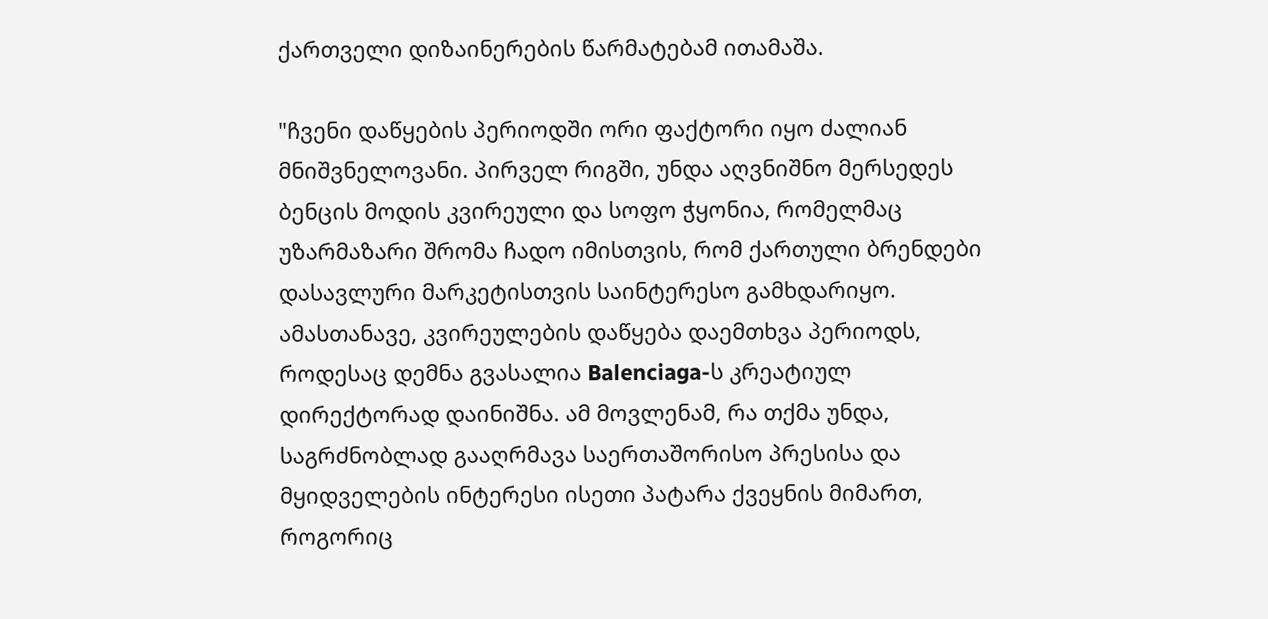ქართველი დიზაინერების წარმატებამ ითამაშა.

"ჩვენი დაწყების პერიოდში ორი ფაქტორი იყო ძალიან მნიშვნელოვანი. პირველ რიგში, უნდა აღვნიშნო მერსედეს ბენცის მოდის კვირეული და სოფო ჭყონია, რომელმაც უზარმაზარი შრომა ჩადო იმისთვის, რომ ქართული ბრენდები დასავლური მარკეტისთვის საინტერესო გამხდარიყო. ამასთანავე, კვირეულების დაწყება დაემთხვა პერიოდს, როდესაც დემნა გვასალია Balenciaga-ს კრეატიულ დირექტორად დაინიშნა. ამ მოვლენამ, რა თქმა უნდა, საგრძნობლად გააღრმავა საერთაშორისო პრესისა და მყიდველების ინტერესი ისეთი პატარა ქვეყნის მიმართ, როგორიც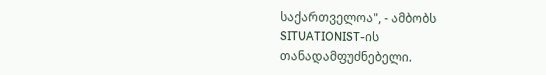საქართველოა", - ამბობს SITUATIONIST-ის თანადამფუძნებელი.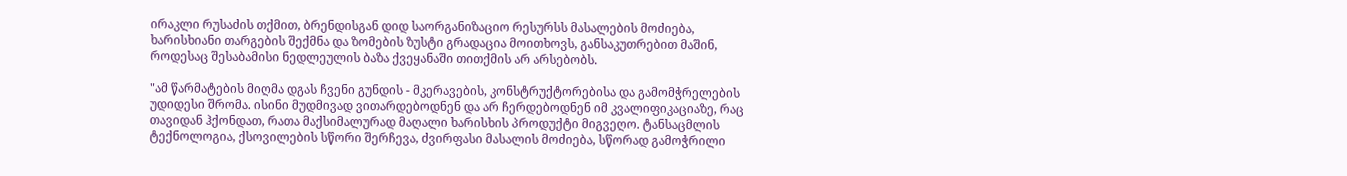ირაკლი რუსაძის თქმით, ბრენდისგან დიდ საორგანიზაციო რესურსს მასალების მოძიება, ხარისხიანი თარგების შექმნა და ზომების ზუსტი გრადაცია მოითხოვს, განსაკუთრებით მაშინ, როდესაც შესაბამისი ნედლეულის ბაზა ქვეყანაში თითქმის არ არსებობს.

"ამ წარმატების მიღმა დგას ჩვენი გუნდის - მკერავების, კონსტრუქტორებისა და გამომჭრელების უდიდესი შრომა. ისინი მუდმივად ვითარდებოდნენ და არ ჩერდებოდნენ იმ კვალიფიკაციაზე, რაც თავიდან ჰქონდათ, რათა მაქსიმალურად მაღალი ხარისხის პროდუქტი მიგვეღო. ტანსაცმლის ტექნოლოგია, ქსოვილების სწორი შერჩევა, ძვირფასი მასალის მოძიება, სწორად გამოჭრილი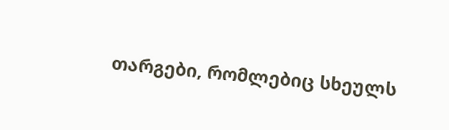თარგები, რომლებიც სხეულს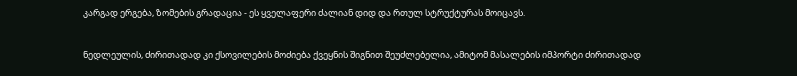კარგად ერგება, ზომების გრადაცია - ეს ყველაფერი ძალიან დიდ და რთულ სტრუქტურას მოიცავს.

ნედლეულის, ძირითადად კი ქსოვილების მოძიება ქვეყნის შიგნით შეუძლებელია, ამიტომ მასალების იმპორტი ძირითადად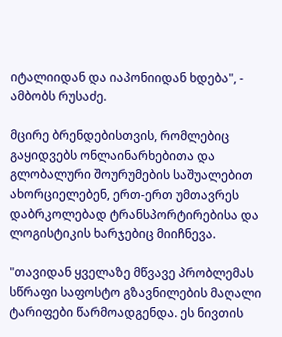იტალიიდან და იაპონიიდან ხდება", - ამბობს რუსაძე.

მცირე ბრენდებისთვის, რომლებიც გაყიდვებს ონლაინარხებითა და გლობალური შოურუმების საშუალებით ახორციელებენ, ერთ-ერთ უმთავრეს დაბრკოლებად ტრანსპორტირებისა და ლოგისტიკის ხარჯებიც მიიჩნევა.

"თავიდან ყველაზე მწვავე პრობლემას სწრაფი საფოსტო გზავნილების მაღალი ტარიფები წარმოადგენდა. ეს ნივთის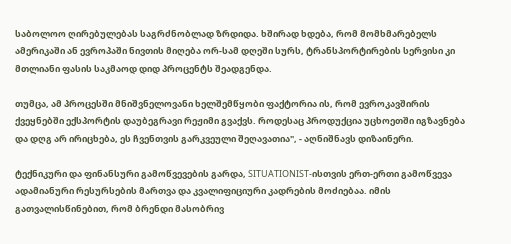საბოლოო ღირებულებას საგრძნობლად ზრდიდა. ხშირად ხდება, რომ მომხმარებელს ამერიკაში ან ევროპაში ნივთის მიღება ორ-სამ დღეში სურს, ტრანსპორტირების სერვისი კი მთლიანი ფასის საკმაოდ დიდ პროცენტს შეადგენდა.

თუმცა, ამ პროცესში მნიშვნელოვანი ხელშემწყობი ფაქტორია ის, რომ ევროკავშირის ქვეყნებში ექსპორტის დაუბეგრავი რეჟიმი გვაქვს. როდესაც პროდუქცია უცხოეთში იგზავნება და დღგ არ ირიცხება, ეს ჩვენთვის გარკვეული შეღავათია", - აღნიშნავს დიზაინერი.

ტექნიკური და ფინანსური გამოწვევების გარდა, SITUATIONIST-ისთვის ერთ-ერთი გამოწვევა ადამიანური რესურსების მართვა და კვალიფიციური კადრების მოძიებაა. იმის გათვალისწინებით, რომ ბრენდი მასობრივ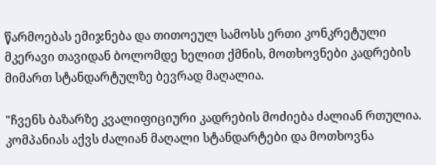წარმოებას ემიჯნება და თითოეულ სამოსს ერთი კონკრეტული მკერავი თავიდან ბოლომდე ხელით ქმნის, მოთხოვნები კადრების მიმართ სტანდარტულზე ბევრად მაღალია.

"ჩვენს ბაზარზე კვალიფიციური კადრების მოძიება ძალიან რთულია. კომპანიას აქვს ძალიან მაღალი სტანდარტები და მოთხოვნა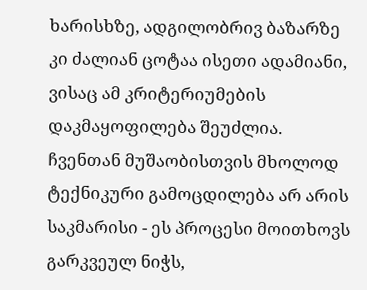ხარისხზე, ადგილობრივ ბაზარზე კი ძალიან ცოტაა ისეთი ადამიანი, ვისაც ამ კრიტერიუმების დაკმაყოფილება შეუძლია. ჩვენთან მუშაობისთვის მხოლოდ ტექნიკური გამოცდილება არ არის საკმარისი - ეს პროცესი მოითხოვს გარკვეულ ნიჭს,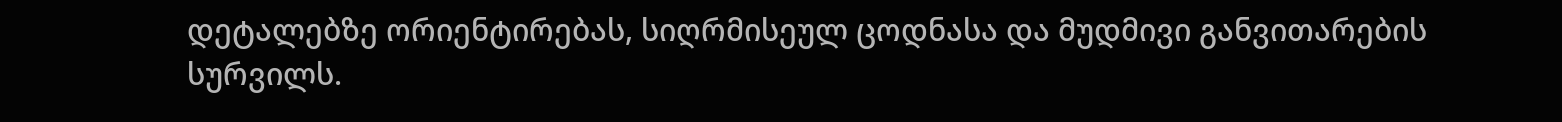დეტალებზე ორიენტირებას, სიღრმისეულ ცოდნასა და მუდმივი განვითარების სურვილს.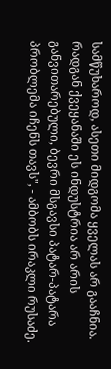სამწუხაროდ, ასეთი მიდგომა ყველას არ გააჩნია. რადგან ქვეყანაში ეს ინდუსტრია არ არის განვითარებული, ბევრი მსგავსი პატარ-პატარა პრობლემა იჩენს თავს", - ამბობს ირაკლი რუსაძე.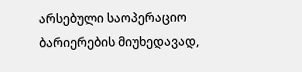არსებული საოპერაციო ბარიერების მიუხედავად,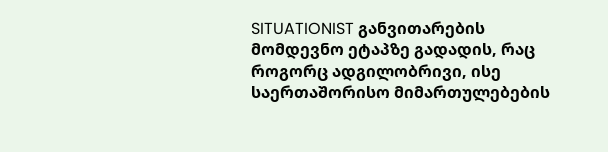SITUATIONIST განვითარების მომდევნო ეტაპზე გადადის, რაც როგორც ადგილობრივი, ისე საერთაშორისო მიმართულებების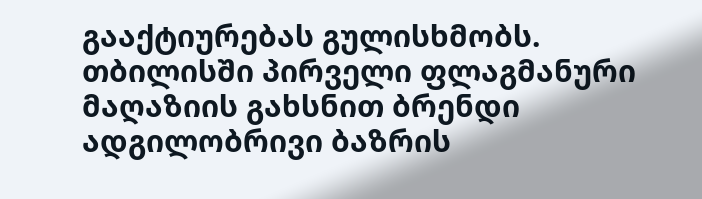გააქტიურებას გულისხმობს. თბილისში პირველი ფლაგმანური მაღაზიის გახსნით ბრენდი ადგილობრივი ბაზრის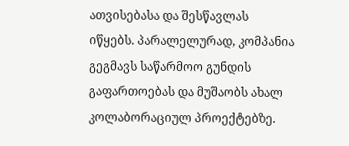ათვისებასა და შესწავლას იწყებს. პარალელურად, კომპანია გეგმავს საწარმოო გუნდის გაფართოებას და მუშაობს ახალ კოლაბორაციულ პროექტებზე.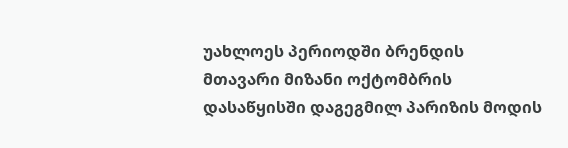უახლოეს პერიოდში ბრენდის მთავარი მიზანი ოქტომბრის დასაწყისში დაგეგმილ პარიზის მოდის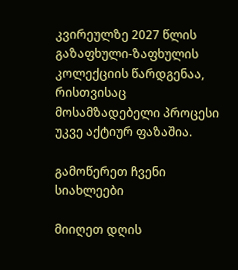კვირეულზე 2027 წლის გაზაფხული-ზაფხულის კოლექციის წარდგენაა, რისთვისაც მოსამზადებელი პროცესი უკვე აქტიურ ფაზაშია.

გამოწერეთ ჩვენი სიახლეები

მიიღეთ დღის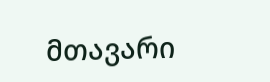მთავარი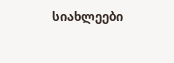სიახლეები